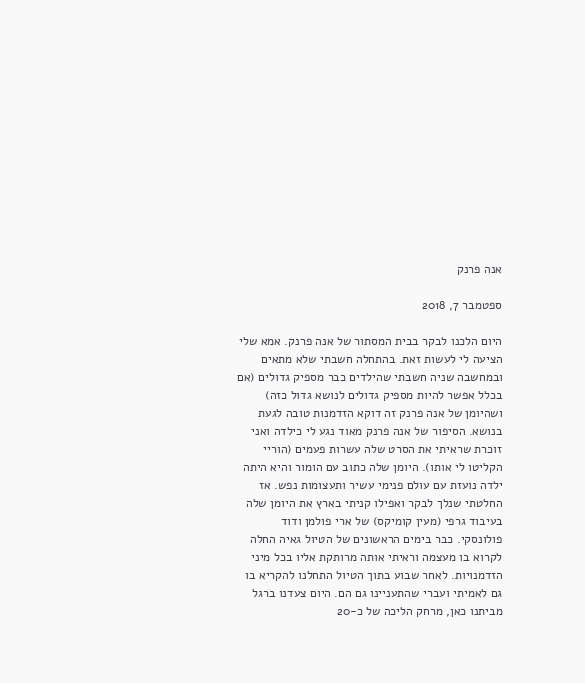אנה פרנק

ספטמבר 7, 2018

היום הלכנו לבקר בבית המסתור של אנה פרנק. אמא שלי הציעה לי לעשות זאת. בהתחלה חשבתי שלא מתאים ובמחשבה שניה חשבתי שהילדים כבר מספיק גדולים (אם בכלל אפשר להיות מספיק גדולים לנושא גדול כזה) ושהיומן של אנה פרנק זה דוקא הזדמנות טובה לגעת בנושא. הסיפור של אנה פרנק מאוד נגע לי כילדה ואני זוכרת שראיתי את הסרט שלה עשרות פעמים (הוריי הקליטו לי אותו). היומן שלה כתוב עם הומור והיא היתה ילדה נועזת עם עולם פנימי עשיר ותעצומות נפש. אז החלטתי שנלך לבקר ואפילו קניתי בארץ את היומן שלה בעיבוד גרפי (מעין קומיקס) של ארי פולמן ודוד פולונסקי. כבר בימים הראשונים של הטיול גאיה החלה לקרוא בו מעצמה וראיתי אותה מרותקת אליו בכל מיני הזדמנויות. לאחר שבוע בתוך הטיול התחלנו להקריא בו גם לאמיתי ועברי שהתעניינו גם הם. היום צעדנו ברגל מביתנו כאן, מרחק הליכה של כ-20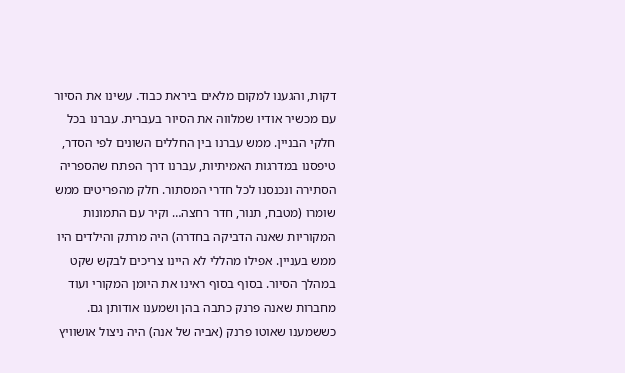דקות, והגענו למקום מלאים ביראת כבוד. עשינו את הסיור עם מכשיר אודיו שמלווה את הסיור בעברית. עברנו בכל חלקי הבניין. ממש עברנו בין החללים השונים לפי הסדר, טיפסנו במדרגות האמיתיות, עברנו דרך הפתח שהספריה הסתירה ונכנסנו לכל חדרי המסתור. חלק מהפריטים ממש שומרו (מטבח, תנור, חדר רחצה… וקיר עם התמונות המקוריות שאנה הדביקה בחדרה) היה מרתק והילדים היו ממש בעניין. אפילו מהללי לא היינו צריכים לבקש שקט במהלך הסיור. בסוף בסוף ראינו את היומן המקורי ועוד מחברות שאנה פרנק כתבה בהן ושמענו אודותן גם. כששמענו שאוטו פרנק (אביה של אנה) היה ניצול אושוויץ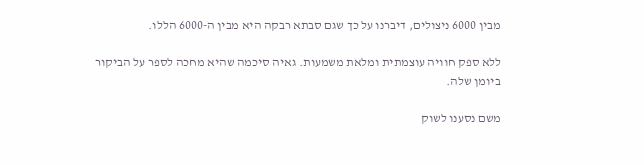מבין 6000 ניצולים, דיברנו על כך שגם סבתא רבקה היא מבין ה-6000 הללו.

ללא ספק חוויה עוצמתית ומלאת משמעות. גאיה סיכמה שהיא מחכה לספר על הביקור ביומן שלה.

משם נסענו לשוק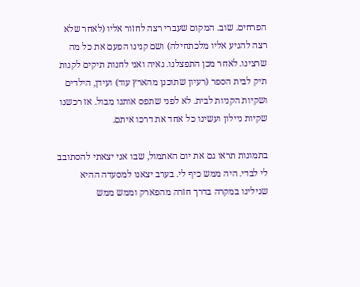הפרחים. שוב. המקום שעברי רצה לחזור אליו (לאחר שלא רצה להגיע אליו מלכתחילה) ושם קנינו הפעם את כל מה שרצינו. לאחר מכן התפצלנו. גאיה ואני לחנות תיקים לקנות תיק לבית הספר (רעיון שתוכנן מהארץ עוד) ועידן, הילדים ושקיות הקניות לבית. לא לפני שתפס אותנו מבול. אז רכשנו שקיות ניילון ועשינו כל אחד את דרכו איתם.

בתמונות תראו גם את יום האתמול, שבו אני יצאתי להסתובב לי לבדי. היה ממש כיף לי. בערב יצאנו למסעדה ההיא שגילינו במקרה בדרך חזרה מהפארק וממש ממש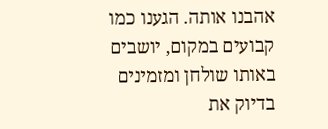אהבנו אותה. הגענו כמו קבועים במקום, יושבים באותו שולחן ומזמינים בדיוק את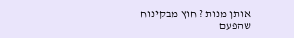אותן מנות ? חוץ מבקינוח שהפעם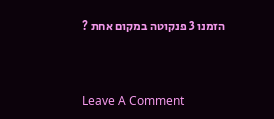הזמנו 3 פנקוטה במקום אחת ?



Leave A Comment